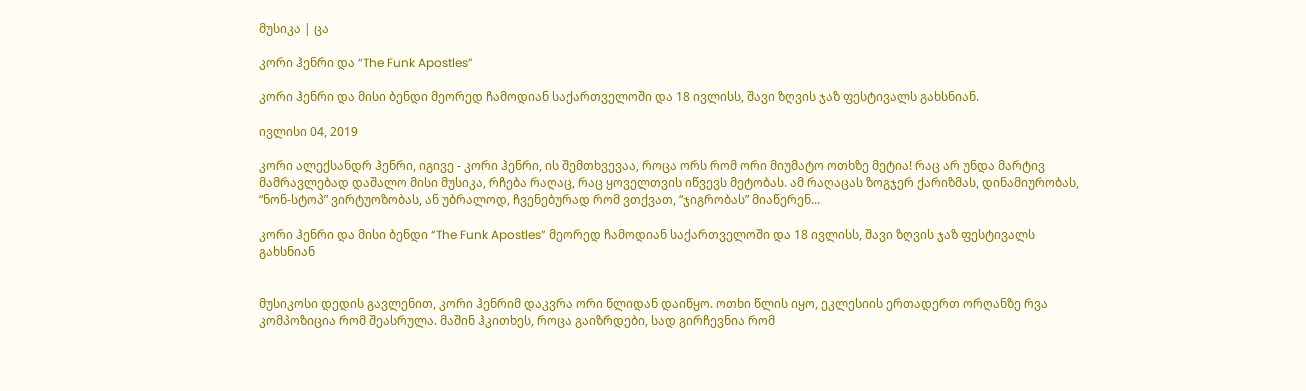მუსიკა | ცა

კორი ჰენრი და “The Funk Apostles”

კორი ჰენრი და მისი ბენდი მეორედ ჩამოდიან საქართველოში და 18 ივლისს, შავი ზღვის ჯაზ ფესტივალს გახსნიან.

ივლისი 04, 2019

კორი ალექსანდრ ჰენრი, იგივე - კორი ჰენრი, ის შემთხვევაა, როცა ორს რომ ორი მიუმატო ოთხზე მეტია! რაც არ უნდა მარტივ მამრავლებად დაშალო მისი მუსიკა, რჩება რაღაც, რაც ყოველთვის იწვევს მეტობას. ამ რაღაცას ზოგჯერ ქარიზმას, დინამიურობას, “ნონ-სტოპ” ვირტუოზობას, ან უბრალოდ, ჩვენებურად რომ ვთქვათ, “ჯიგრობას” მიაწერენ...

კორი ჰენრი და მისი ბენდი “The Funk Apostles” მეორედ ჩამოდიან საქართველოში და 18 ივლისს, შავი ზღვის ჯაზ ფესტივალს გახსნიან


მუსიკოსი დედის გავლენით, კორი ჰენრიმ დაკვრა ორი წლიდან დაიწყო. ოთხი წლის იყო, ეკლესიის ერთადერთ ორღანზე რვა კომპოზიცია რომ შეასრულა. მაშინ ჰკითხეს, როცა გაიზრდები, სად გირჩევნია რომ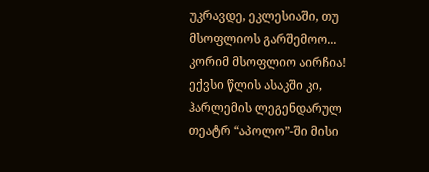უკრავდე, ეკლესიაში, თუ მსოფლიოს გარშემოო... კორიმ მსოფლიო აირჩია! ექვსი წლის ასაკში კი, ჰარლემის ლეგენდარულ თეატრ “აპოლო”-ში მისი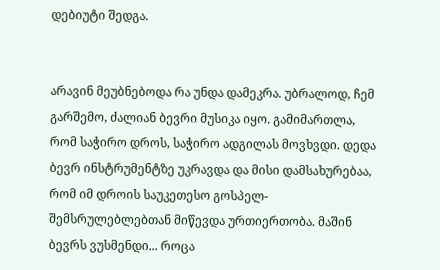დებიუტი შედგა.


არავინ მეუბნებოდა რა უნდა დამეკრა. უბრალოდ, ჩემ გარშემო, ძალიან ბევრი მუსიკა იყო. გამიმართლა, რომ საჭირო დროს, საჭირო ადგილას მოვხვდი. დედა ბევრ ინსტრუმენტზე უკრავდა და მისი დამსახურებაა, რომ იმ დროის საუკეთესო გოსპელ-შემსრულებლებთან მიწევდა ურთიერთობა. მაშინ ბევრს ვუსმენდი... როცა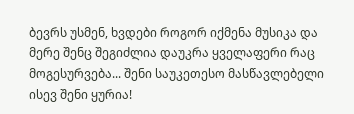ბევრს უსმენ, ხვდები როგორ იქმენა მუსიკა და მერე შენც შეგიძლია დაუკრა ყველაფერი რაც მოგესურვება... შენი საუკეთესო მასწავლებელი ისევ შენი ყურია!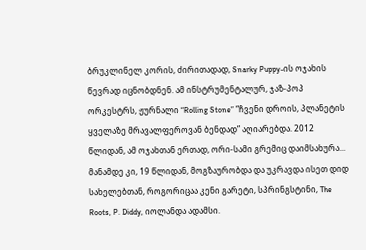ბრუკლინელ კორის, ძირითადად, Snarky Puppy-ის ოჯახის წევრად იცნობდნენ. ამ ინსტრუმენტალურ, ჯაზ-პოპ ორკესტრს, ჟურნალი “Rolling Stone” “ჩვენი დროის, პლანეტის ყველაზე მრავალფეროვან ბენდად” აღიარებდა. 2012 წლიდან, ამ ოჯახთან ერთად, ორი-სამი გრემიც დაიმსახურა... მანამდე კი, 19 წლიდან, მოგზაურობდა და უკრავდა ისეთ დიდ სახელებთან, როგორიცაა კენი გარეტი, სპრინგსტინი, The Roots, P. Diddy, იოლანდა ადამსი.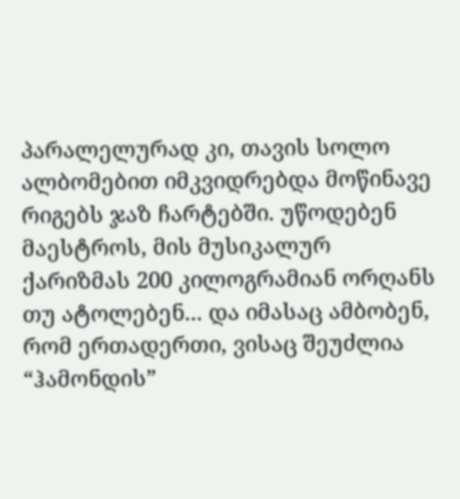პარალელურად კი, თავის სოლო ალბომებით იმკვიდრებდა მოწინავე რიგებს ჯაზ ჩარტებში. უწოდებენ მაესტროს, მის მუსიკალურ ქარიზმას 200 კილოგრამიან ორღანს თუ ატოლებენ... და იმასაც ამბობენ, რომ ერთადერთი, ვისაც შეუძლია “ჰამონდის”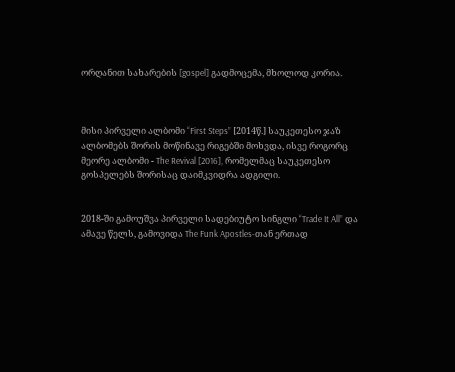ორღანით სახარების [gospel] გადმოცემა, მხოლოდ კორია.



მისი პირველი ალბომი “First Steps” [2014წ.] საუკეთესო ჯაზ ალბომებს შორის მოწინავე რიგებში მოხვდა, ისვე როგორც მეორე ალბომი - The Revival [2016], რომელმაც საუკეთესო გოსპელებს შორისაც დაიმკვიდრა ადგილი.


2018-ში გამოუშვა პირველი სადებიუტო სინგლი “Trade It All” და ამავე წელს, გამოვიდა The Funk Apostles-თან ერთად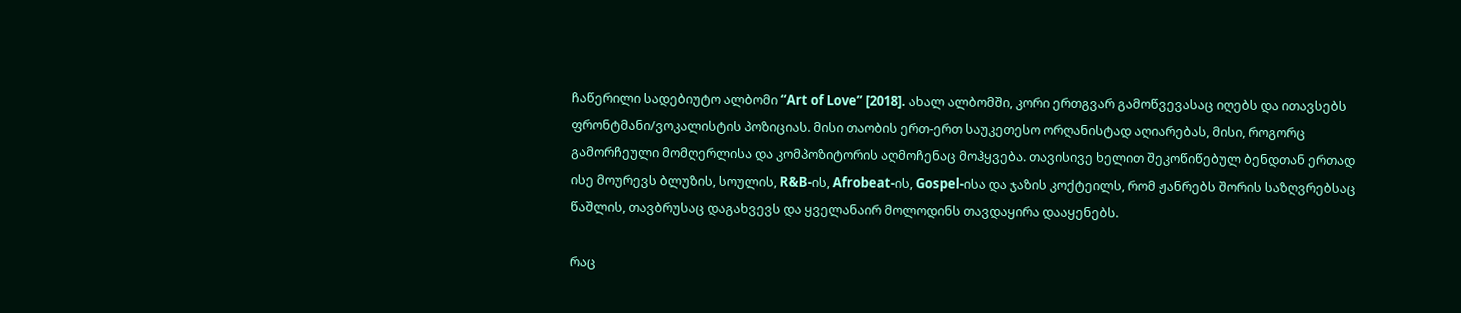ჩაწერილი სადებიუტო ალბომი “Art of Love” [2018]. ახალ ალბომში, კორი ერთგვარ გამოწვევასაც იღებს და ითავსებს ფრონტმანი/ვოკალისტის პოზიციას. მისი თაობის ერთ-ერთ საუკეთესო ორღანისტად აღიარებას, მისი, როგორც გამორჩეული მომღერლისა და კომპოზიტორის აღმოჩენაც მოჰყვება. თავისივე ხელით შეკოწიწებულ ბენდთან ერთად ისე მოურევს ბლუზის, სოულის, R&B-ის, Afrobeat-ის, Gospel-ისა და ჯაზის კოქტეილს, რომ ჟანრებს შორის საზღვრებსაც წაშლის, თავბრუსაც დაგახვევს და ყველანაირ მოლოდინს თავდაყირა დააყენებს.

რაც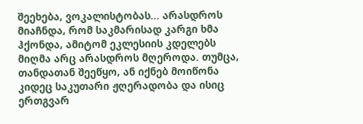შეეხება, ვოკალისტობას... არასდროს მიაჩნდა, რომ საკმარისად კარგი ხმა ჰქონდა, ამიტომ ეკლესიის კდელებს მიღმა არც არასდროს მღეროდა. თუმცა, თანდათან შეეწყო, ან იქნებ მოიწონა კიდეც საკუთარი ჟღერადობა და ისიც ერთგვარ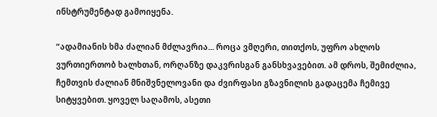ინსტრუმენტად გამოიყენა.

“ადამიანის ხმა ძალიან მძლავრია... როცა ვმღერი, თითქოს, უფრო ახლოს ვურთიერთობ ხალხთან, ორღანზე დაკვრისგან განსხვავებით. ამ დროს, შემიძლია, ჩემთვის ძალიან მნიშვნელოვანი და ძვირფასი გზავნილის გადაცემა ჩემივე სიტყვებით. ყოველ საღამოს, ასეთი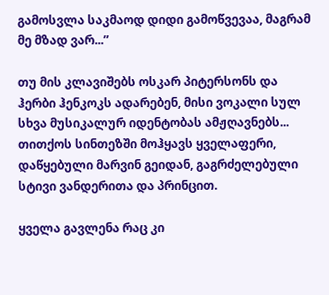გამოსვლა საკმაოდ დიდი გამოწვევაა, მაგრამ მე მზად ვარ...”

თუ მის კლავიშებს ოსკარ პიტერსონს და ჰერბი ჰენკოკს ადარებენ, მისი ვოკალი სულ სხვა მუსიკალურ იდენტობას ამჟღავნებს... თითქოს სინთეზში მოჰყავს ყველაფერი, დაწყებული მარვინ გეიდან, გაგრძელებული სტივი ვანდერითა და პრინცით.

ყველა გავლენა რაც კი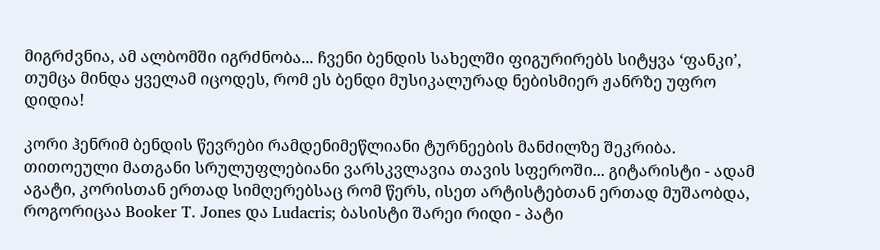მიგრძვნია, ამ ალბომში იგრძნობა... ჩვენი ბენდის სახელში ფიგურირებს სიტყვა ‘ფანკი’, თუმცა მინდა ყველამ იცოდეს, რომ ეს ბენდი მუსიკალურად ნებისმიერ ჟანრზე უფრო დიდია!

კორი ჰენრიმ ბენდის წევრები რამდენიმეწლიანი ტურნეების მანძილზე შეკრიბა. თითოეული მათგანი სრულუფლებიანი ვარსკვლავია თავის სფეროში... გიტარისტი - ადამ აგატი, კორისთან ერთად სიმღერებსაც რომ წერს, ისეთ არტისტებთან ერთად მუშაობდა, როგორიცაა Booker T. Jones და Ludacris; ბასისტი შარეი რიდი - პატი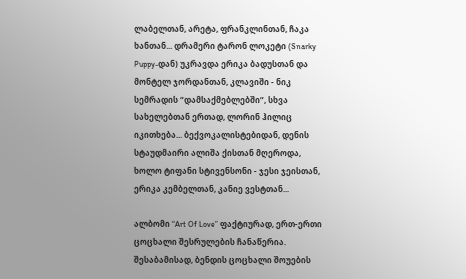ლაბელთან, არეტა, ფრანკლინთან, ჩაკა ხანთან... დრამერი ტარონ ლოკეტი (Snarky Puppy-დან) უკრავდა ერიკა ბადუსთან და მონტელ ჯორდანთან, კლავიში - ნიკ სემრადის “დამსაქმებლებში”, სხვა სახელებთან ერთად, ლორინ ჰილიც იკითხება... ბექვოკალისტებიდან, დენის სტაუდმაირი ალიშა ქისთან მღეროდა, ხოლო ტიფანი სტივენსონი - ჯესი ჯეისთან, ერიკა კემბელთან, კანიე ვესტთან...

ალბომი “Art Of Love” ფაქტიურად, ერთ-ერთი ცოცხალი შესრულების ჩანაწერია. შესაბამისად, ბენდის ცოცხალი შოუების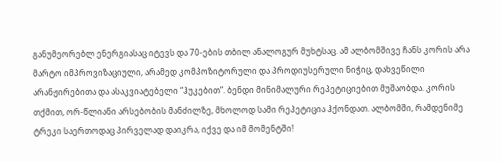განუმეორებლ ენერგიასაც იტევს და 70-ების თბილ ანალოგურ მუხტსაც. ამ ალბომშივე ჩანს კორის არა მარტო იმპროვიზაციული, არამედ კომპოზიტორული და პროდიუსერული ნიჭიც, დახვეწილი არანჟირებითა და ასაკვიატებელი “ჰუკებით”. ბენდი მინიმალური რეპეტიციებით მუშაობდა. კორის თქმით, ორ-წლიანი არსებობის მანძილზე, მხოლოდ სამი რეპეტიცია ჰქონდათ. ალბომში, რამდენიმე ტრეკი საერთოდაც პირველად დაიკრა, იქვე და იმ მომენტში!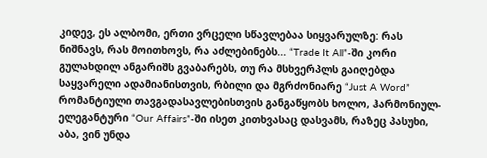კიდევ, ეს ალბომი, ერთი ვრცელი სწავლებაა სიყვარულზე: რას ნიშნავს, რას მოითხოვს, რა აძლებინებს... “Trade It All”-ში კორი გულახდილ ანგარიშს გვაბარებს, თუ რა მსხვერპლს გაიღებდა საყვარელი ადამიანისთვის, რბილი და მგრძონიარე “Just A Word” რომანტიული თავგადასავლებისთვის განგაწყობს ხოლო, ჰარმონიულ-ელეგანტური “Our Affairs”-ში ისეთ კითხვასაც დასვამს, რაზეც პასუხი, აბა, ვინ უნდა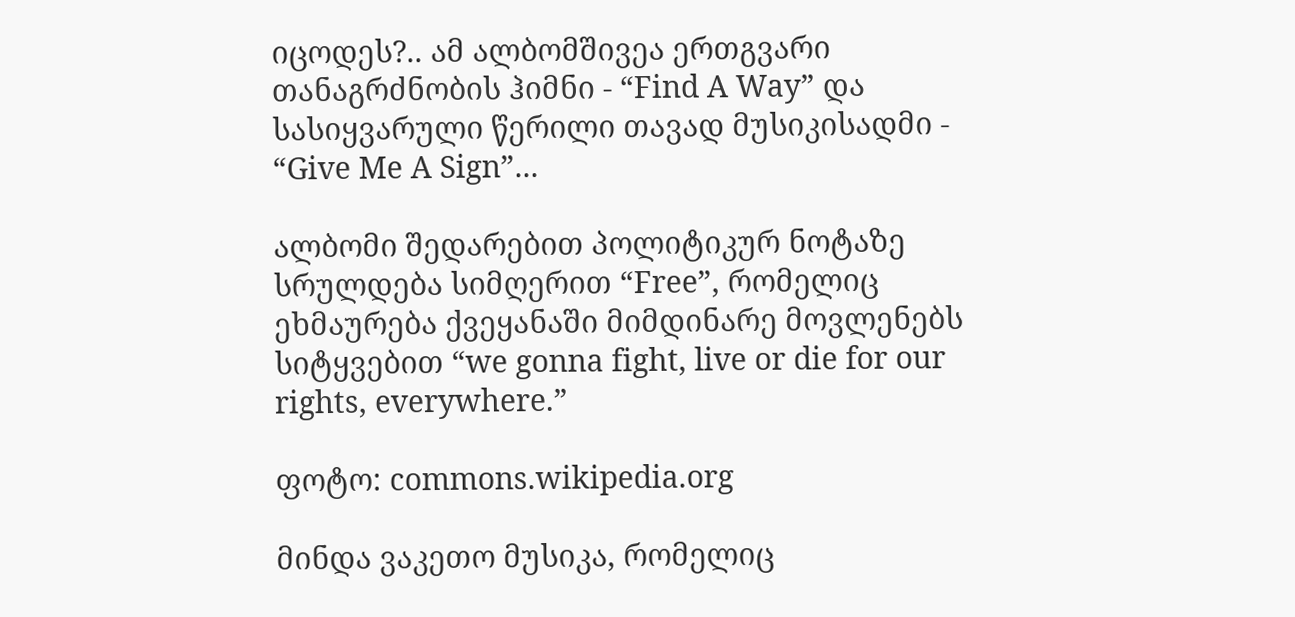იცოდეს?.. ამ ალბომშივეა ერთგვარი თანაგრძნობის ჰიმნი - “Find A Way” და სასიყვარული წერილი თავად მუსიკისადმი - “Give Me A Sign”...

ალბომი შედარებით პოლიტიკურ ნოტაზე სრულდება სიმღერით “Free”, რომელიც ეხმაურება ქვეყანაში მიმდინარე მოვლენებს სიტყვებით “we gonna fight, live or die for our rights, everywhere.”

ფოტო: commons.wikipedia.org

მინდა ვაკეთო მუსიკა, რომელიც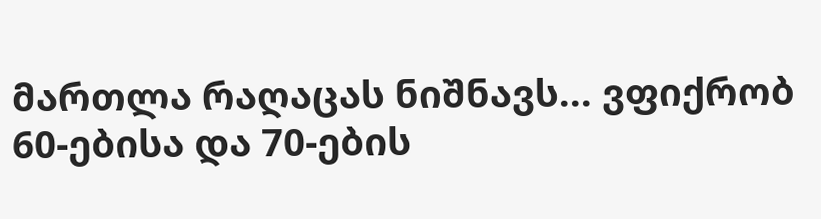მართლა რაღაცას ნიშნავს... ვფიქრობ 60-ებისა და 70-ების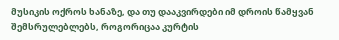მუსიკის ოქროს ხანაზე, და თუ დააკვირდები იმ დროის წამყვან შემსრულებლებს, როგორიცაა კურტის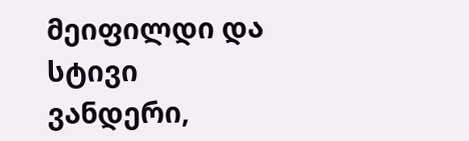მეიფილდი და სტივი ვანდერი,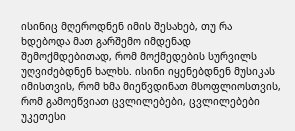ისინიც მღეროდნენ იმის შესახებ, თუ რა ხდებოდა მათ გარშემო იმდენად შემოქმდებითად, რომ მოქმედების სურვილს უღვიძებდნენ ხალხს. ისინი იყენებდნენ მუსიკას იმისთვის, რომ ხმა მიეწვდინათ მსოფლიოსთვის, რომ გამოეწვიათ ცვლილებები, ცვლილებები უკეთესი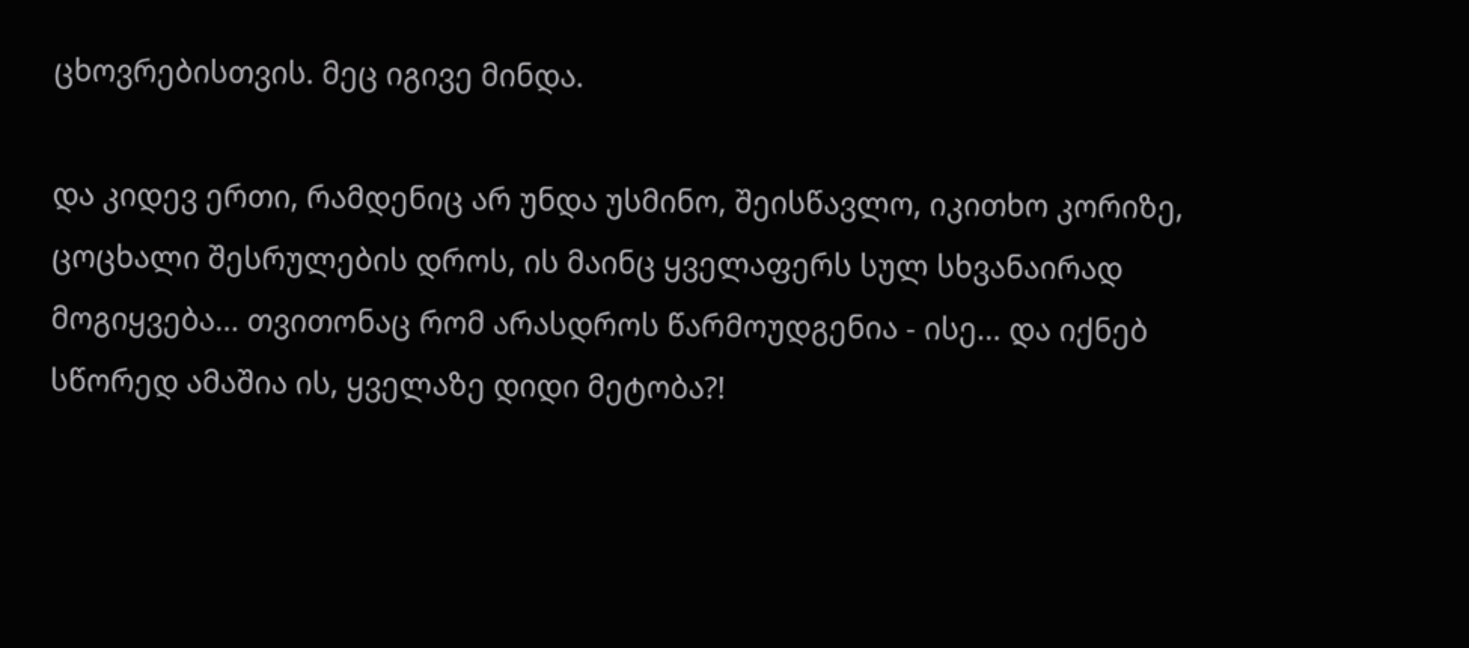ცხოვრებისთვის. მეც იგივე მინდა.

და კიდევ ერთი, რამდენიც არ უნდა უსმინო, შეისწავლო, იკითხო კორიზე, ცოცხალი შესრულების დროს, ის მაინც ყველაფერს სულ სხვანაირად მოგიყვება... თვითონაც რომ არასდროს წარმოუდგენია - ისე... და იქნებ სწორედ ამაშია ის, ყველაზე დიდი მეტობა?!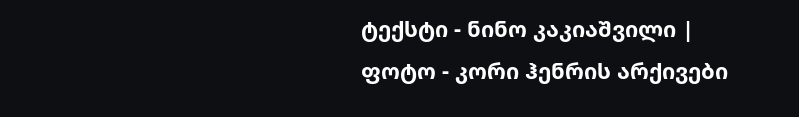ტექსტი - ნინო კაკიაშვილი | ფოტო - კორი ჰენრის არქივები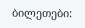ბილეთები: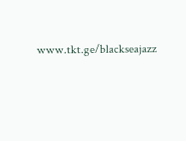www.tkt.ge/blackseajazz